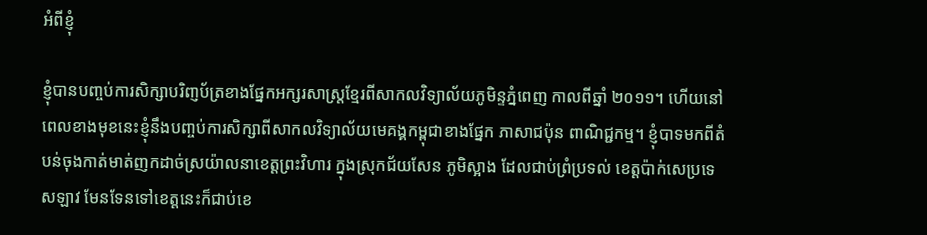អំពីខ្ញុំ

ខ្ញុំបានបពា្ចប់ការសិក្សាបរិពា្ញប័ត្រខាងផ្នែកអក្សរសាស្រ្តខែ្មរពីសាកលវិទ្យាល័យភូមិន្ទភ្នំពេញ កាលពីឆ្នាំ ២០១១។ ហើយនៅពេលខាងមុខនេះខ្ញុំនឹងបពា្ចប់ការសិក្សាពីសាកលវិទ្យាល័យមេគង្គកម្ពុជាខាងផែ្នក ភាសាជប៉ុន ពាណិជ្ជកម្ម។ ខ្ញុំបាទមកពីតំបន់ចុងកាត់មាត់ញកដាច់ស្រយ៉ាលនាខេត្តព្រះវិហារ ក្នុងស្រុកជ័យសែន ភូមិស្អាង ដែលជាប់ព្រំប្រទល់ ខេត្តប៉ាក់សេប្រទេសឡាវ មែនទែនទៅខេត្តនេះក៏ជាប់ខេ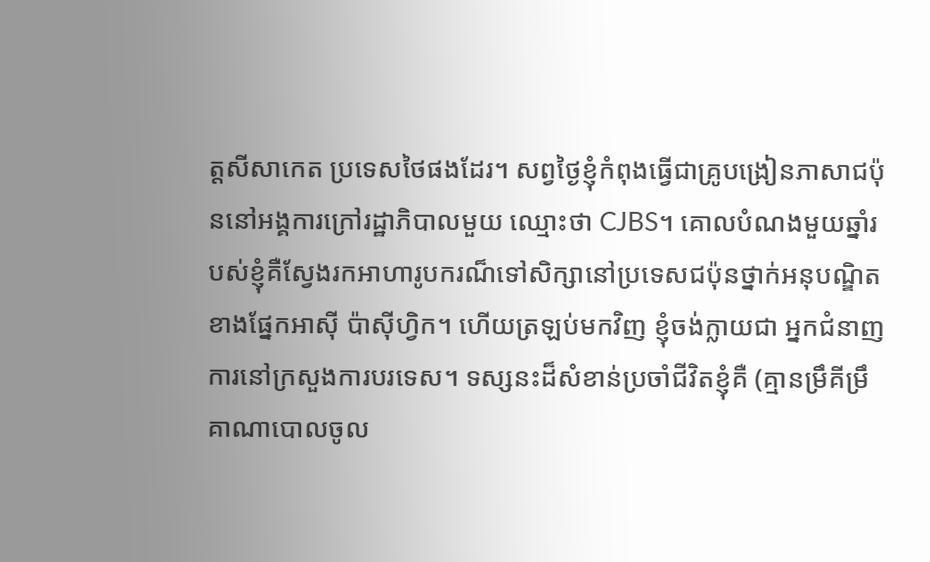ត្តសីសាកេត ប្រទេសថៃផងដែរ។ សព្វថ្ងៃខ្ញុំកំពុងធ្វើជាគ្រូបង្រៀនភាសាជប៉ុននៅអង្គការក្រៅរដ្ឋាភិបាលមួយ ឈ្មោះថា CJBS។ គោលបំណងមួយឆ្នាំរបស់ខ្ញុំគឺសែ្វងរកអាហារូបករណ៏ទៅសិក្សានៅប្រទេសជប៉ុនថ្នាក់អនុបណ្ឌិត ខាងផែ្នកអាស៊ី ប៉ាស៊ីហ្វិក។ ហើយត្រឡប់មកវិញ ខ្ញុំចង់ក្លាយជា អ្នកជំនាញការនៅក្រសួងការបរទេស។ ទស្សនះដ៏សំខាន់ប្រចាំជីវិតខ្ញុំគឺ (គ្មានម្រឹគីម្រឹគាណាបោលចូល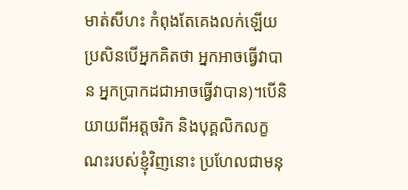មាត់សីហះ កំពុងតែគេងលក់ឡើយ ប្រសិនបើអ្នកគិតថា អ្នកអាចធ្វើវាបាន អ្នកប្រាកដជាអាចធ្វើវាបាន)។បើនិយាយពីអត្តចរិក និងបុគ្គលិកលក្ខណះរបស់ខ្ញុំវិញនោះ ប្រហែលជាមនុ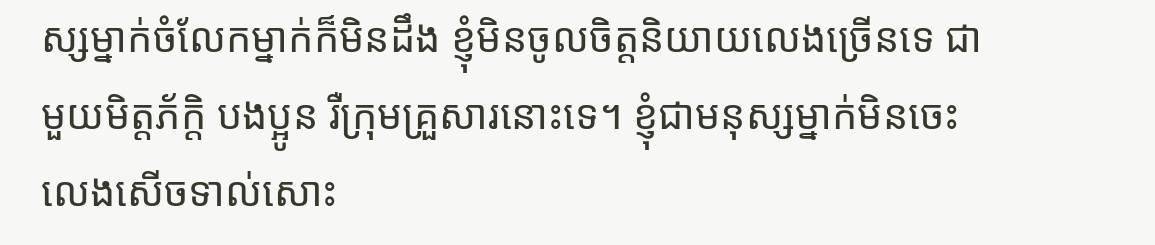ស្សម្នាក់ចំលែកម្នាក់ក៏មិនដឹង ខ្ញុំមិនចូលចិត្តនិយាយលេងច្រើនទេ ជាមួយមិត្តភ័ក្តិ បងប្អូន រឺក្រុមគ្រួសារនោះទេ។ ខ្ញុំជាមនុស្សម្នាក់មិនចេះលេងសើចទាល់សោះ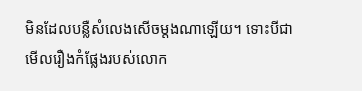មិនដែលបន្លឺសំលេងសើចម្តងណាឡើយ។ ទោះបីជាមើលរឿងកំផ្លែងរបស់លោក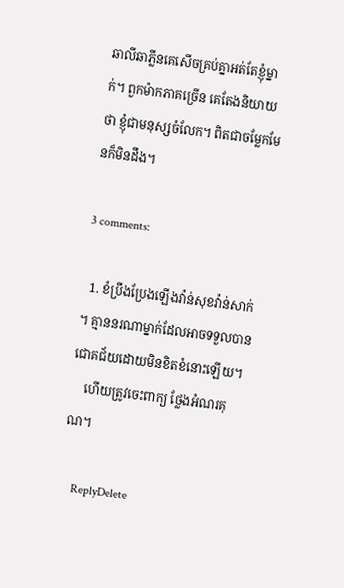ឆាលីឆាភ្លីនគេសើចគ្រប់គ្នាអត់តែខ្ញុំម្នាក់។ ពួកម៉ាកភាគច្រើន គេតែងនិយាយថា ខ្ញុំជាមនុស្សចំលែក។ ពិតជាចម្លែកមែនក៏មិនដឹង។

3 comments:

  1. ខំប្រឹងប្រែងឡើងវ៉ាន់សុខវ៉ាន់សាក់។ គ្មាននរណាម្នាក់ដែលអាចទទួលបានជោគជ័យដោយមិនខិតខំនោះឡើយ។
    ហើយត្រូវចេះពាក្យ ថែ្លងអំណរគុណ។

    ReplyDelete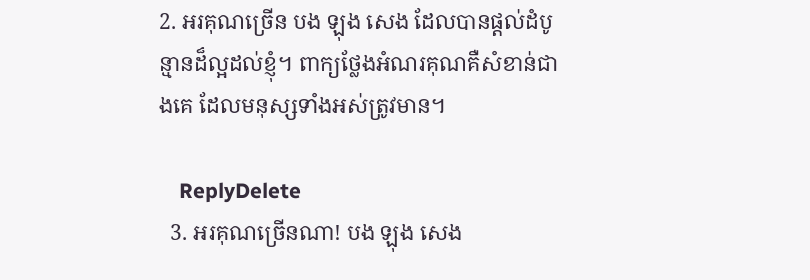2. អរគុណច្រើន បង ឡុង សេង ដែលបានផ្តល់ដំបូន្មានដ៏ល្អដល់ខ្ញុំ។ ពាក្យថ្លែងអំណរគុណគឺសំខាន់ជាងគេ ដែលមនុស្សទាំងអស់ត្រូវមាន។

    ReplyDelete
  3. អរគុណច្រើនណា! បង ឡុង សេង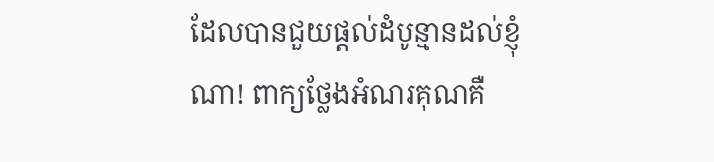ដែលបានជួយផ្តល់ដំបូន្មានដល់ខ្ញុំណា! ពាក្យថែ្លងអំណរគុណគឺ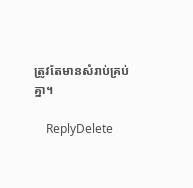ត្រូវតែមានសំរាប់គ្រប់គ្នា។

    ReplyDelete